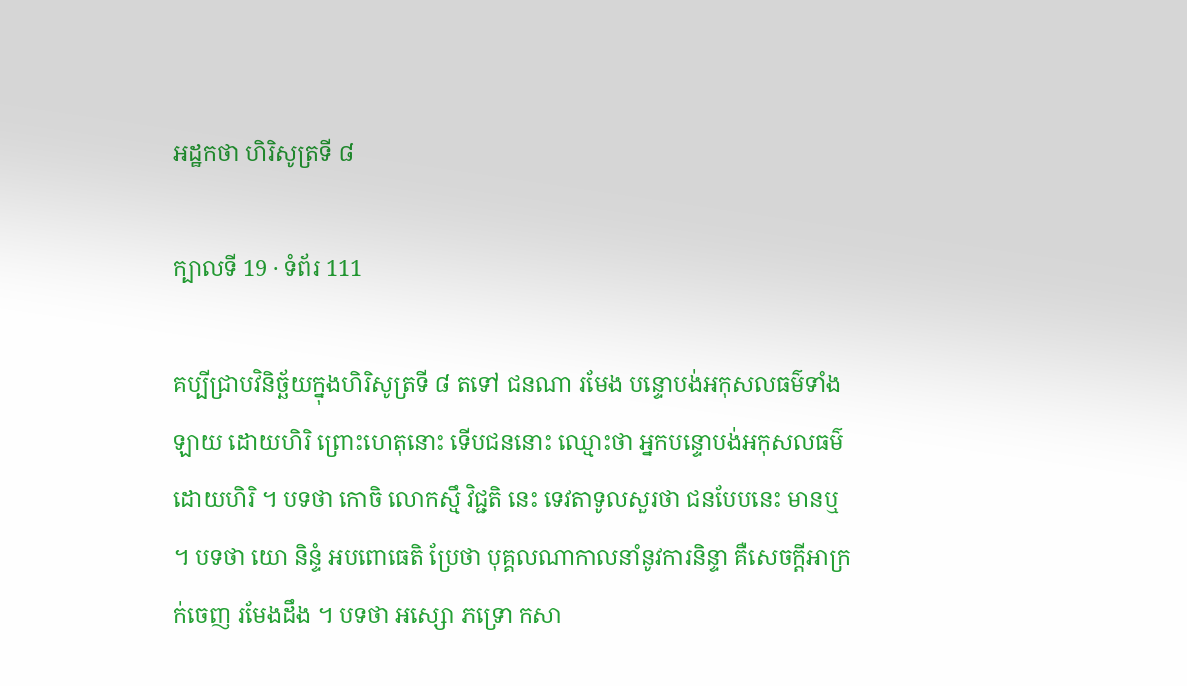អដ្ឋកថា ហិរិសូត្រទី ៨

ក្បាលទី 19 · ទំព័រ 111

គប្បីជ្រាបវិនិច្ឆ័យក្នុងហិរិសូត្រទី ៨ តទៅ ជនណា រមែង បន្ទោបង់អកុសលធម៌ទាំងឡាយ ដោយហិរិ ព្រោះហេតុនោះ ទើបជននោះ ឈ្មោះថា អ្នកបន្ទោបង់អកុសលធម៌ដោយហិរិ ។ បទថា កោចិ លោកស្មឹ វិជ្ជតិ នេះ ទេវតាទូលសួរថា ជនបែបនេះ មានឬ ។ បទថា យោ និន្ទំ អបពោធេតិ ប្រែថា បុគ្គលណាកាលនាំនូវការនិន្ទា គឺសេចក្តីអាក្រក់ចេញ រមែងដឹង ។ បទថា អស្សោ ភទ្រោ កសា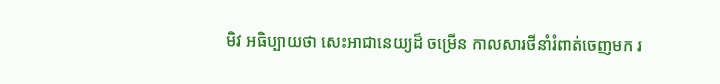មិវ អធិប្បាយថា សេះអាជានេយ្យដ៏ ចម្រើន កាលសារថីនាំរំពាត់ចេញមក រ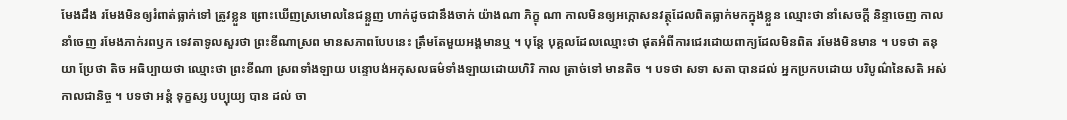មែងដឹង រមែងមិនឲ្យរំពាត់ធ្លាក់ទៅ ត្រូវខ្លួន ព្រោះឃើញស្រមោលនៃជន្លួញ ហាក់ដូចជានឹងចាក់ យ៉ាងណា ភិក្ខុ ណា កាលមិនឲ្យអក្កោសនវត្ថុដែលពិតធ្លាក់មកក្នុងខ្លួន ឈ្មោះថា នាំសេចក្តី និន្ទាចេញ កាលនាំចេញ រមែងភាក់រពឫក ទេវតាទូលសួរថា ព្រះខីណាស្រព មានសភាពបែបនេះ ត្រឹមតែមួយអង្គមានឬ ។ បុន្តែ បុគ្គលដែលឈ្មោះថា ផុតអំពីការជេរដោយពាក្យដែលមិនពិត រមែងមិនមាន ។ បទថា តនុយា ប្រែថា តិច អធិប្បាយថា ឈ្មោះថា ព្រះខីណា ស្រពទាំងឡាយ បន្ទោបង់អកុសលធម៌ទាំងឡាយដោយហិរិ កាល ត្រាច់ទៅ មានតិច ។ បទថា សទា សតា បានដល់ អ្នកប្រកបដោយ បរិបូណ៌នៃសតិ អស់កាលជានិច្ច ។ បទថា អន្តំ ទុក្ខស្ស បប្បុយ្យ បាន ដល់ ចា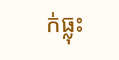ក់ធ្លុះ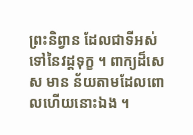ព្រះនិព្វាន ដែលជាទីអស់ទៅនៃវដ្តទុក្ខ ។ ពាក្យដ៏សេស មាន ន័យតាមដែលពោលហើយនោះឯង ។